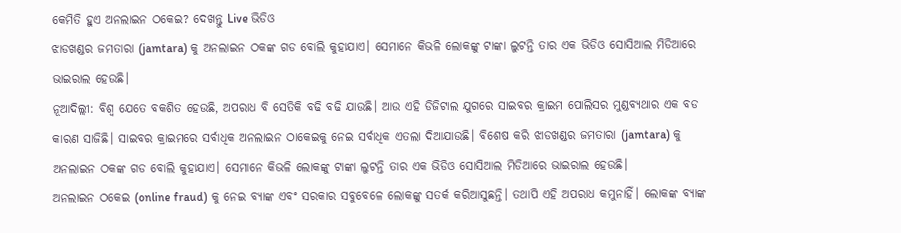କେମିତି ହୁଏ ଅନଲାଇନ ଠକେଇ? ଦେଖନ୍ତୁ Live ଭିଡିଓ
ଝାଡଖଣ୍ଡର ଜମତାରା (jamtara) କୁ ଅନଲାଇନ ଠକଙ୍କ ଗଡ ବୋଲି କୁହାଯାଏ। ସେମାନେ କିଭଳି ଲୋକଙ୍କୁ ଟାଙ୍କା ଲୁଟନ୍ତି ତାର ଏକ ଭିଡିଓ ସୋସିଆଲ ମିଡିଆରେ ଭାଇରାଲ ହେଉଛି।
ନୂଆଦିଲ୍ଲୀ: ବିଶ୍ୱ ଯେତେ ବକଶିତ ହେଉଛି, ଅପରାଧ ବି ସେତିକି ବଢି ବଢି ଯାଉଛି। ଆଉ ଏହି ଡିଜିଟାଲ ଯୁଗରେ ସାଇବର କ୍ରାଇମ ପୋଲିସର ମୁଣ୍ଡବ୍ୟଥାର ଏକ ବଡ କାରଣ ସାଜିଛି। ସାଇବର କ୍ରାଇମରେ ସର୍ବାଧିକ ଅନଲାଇନ ଠାକେଇକୁ ନେଇ ସର୍ବାଧିକ ଏତଲା ଦିଆଯାଉଛି। ବିଶେଷ କରି ଝାଡଖଣ୍ଡର ଜମତାରା (jamtara) କୁ ଅନଲାଇନ ଠକଙ୍କ ଗଡ ବୋଲି କୁହାଯାଏ। ସେମାନେ କିଭଳି ଲୋକଙ୍କୁ ଟାଙ୍କା ଲୁଟନ୍ତି ତାର ଏକ ଭିଡିଓ ସୋସିଆଲ ମିଡିଆରେ ଭାଇରାଲ ହେଉଛି।
ଅନଲାଇନ ଠକେଇ (online fraud) କୁ ନେଇ ବ୍ୟାଙ୍କ ଏବଂ ସରକାର ସବୁବେଳେ ଲୋକଙ୍କୁ ସତର୍କ କରିଆସୁଛନ୍ତି। ତଥାପି ଏହି ଅପରାଧ କମୁନାହିଁ। ଲୋକଙ୍କ ବ୍ୟାଙ୍କ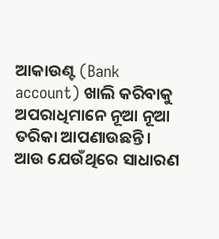ଆକାଉଣ୍ଟ (Bank account) ଖାଲି କରିବାକୁ ଅପରାଧିମାନେ ନୂଆ ନୂଆ ତରିକା ଆପଣାଉଛନ୍ତି। ଆଉ ଯେଉଁଥିରେ ସାଧାରଣ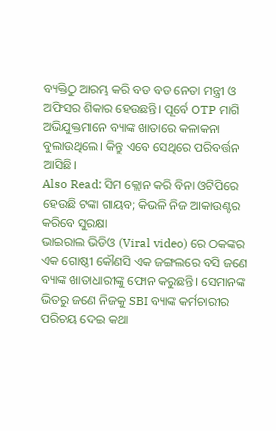ବ୍ୟକ୍ତିଠୁ ଆରମ୍ଭ କରି ବଡ ବଡ ନେତା ମନ୍ତ୍ରୀ ଓ ଅଫିସର ଶିକାର ହେଉଛନ୍ତି। ପୂର୍ବେ OTP ମାଗି ଅଭିଯୁକ୍ତମାନେ ବ୍ୟାଙ୍କ ଖାତାରେ କଳାକନା ବୁଲାଉଥିଲେ। କିନ୍ତୁ ଏବେ ସେଥିରେ ପରିବର୍ତ୍ତନ ଆସିଛି।
Also Read: ସିମ କ୍ଲୋନ କରି ବିନା ଓଟିପିରେ ହେଉଛି ଟଙ୍କା ଗାୟବ; କିଭଳି ନିଜ ଆକାଉଣ୍ଟର କରିବେ ସୁରକ୍ଷା
ଭାଇରାଲ ଭିଡିଓ (Viral video) ରେ ଠକଙ୍କର ଏକ ଗୋଷ୍ଠୀ କୌଣସି ଏକ ଜଙ୍ଗଲରେ ବସି ଜଣେ ବ୍ୟାଙ୍କ ଖାତାଧାରୀଙ୍କୁ ଫୋନ କରୁଛନ୍ତି। ସେମାନଙ୍କ ଭିତରୁ ଜଣେ ନିଜକୁ SBI ବ୍ୟାଙ୍କ କର୍ମଚାରୀର ପରିଚୟ ଦେଇ କଥା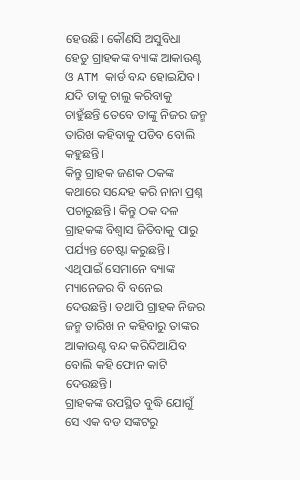ହେଉଛି। କୌଣସି ଅସୁବିଧା ହେତୁ ଗ୍ରାହକଙ୍କ ବ୍ୟାଙ୍କ ଆକାଉଣ୍ଟ ଓ ATM କାର୍ଡ ବନ୍ଦ ହୋଇଯିବ। ଯଦି ତାକୁ ଚାଲୁ କରିବାକୁ ଚାହୁଁଛନ୍ତି ତେବେ ତାଙ୍କୁ ନିଜର ଜନ୍ମ ତାରିଖ କହିବାକୁ ପଡିବ ବୋଲି କହୁଛନ୍ତି।
କିନ୍ତୁ ଗ୍ରାହକ ଜଣକ ଠକଙ୍କ କଥାରେ ସନ୍ଦେହ କରି ନାନା ପ୍ରଶ୍ନ ପଚାରୁଛନ୍ତି। କିନ୍ତୁ ଠକ ଦଳ ଗ୍ରାହକଙ୍କ ବିଶ୍ୱାସ ଜିତିବାକୁ ପାରୁ ପର୍ଯ୍ୟନ୍ତ ଚେଷ୍ଟା କରୁଛନ୍ତି। ଏଥିପାଇଁ ସେମାନେ ବ୍ୟାଙ୍କ ମ୍ୟାନେଜର ବି ବନେଇ ଦେଉଛନ୍ତି। ତଥାପି ଗ୍ରାହକ ନିଜର ଜନ୍ମ ତାରିଖ ନ କହିବାରୁ ତାଙ୍କର ଆକାଉଣ୍ଟ ବନ୍ଦ କରିଦିଆଯିବ ବୋଲି କହି ଫୋନ କାଟି ଦେଉଛନ୍ତି।
ଗ୍ରାହକଙ୍କ ଉପସ୍ଥିତ ବୁଦ୍ଧି ଯୋଗୁଁ ସେ ଏକ ବଡ ସଙ୍କଟରୁ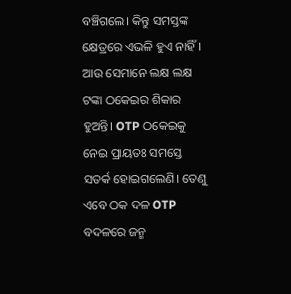ବଞ୍ଚିଗଲେ। କିନ୍ତୁ ସମସ୍ତଙ୍କ କ୍ଷେତ୍ରରେ ଏଭଳି ହୁଏ ନାହିଁ। ଆଉ ସେମାନେ ଲକ୍ଷ ଲକ୍ଷ ଟଙ୍କା ଠକେଇର ଶିକାର ହୁଅନ୍ତି। OTP ଠକେଇକୁ ନେଇ ପ୍ରାୟତଃ ସମସ୍ତେ ସତର୍କ ହୋଇଗଲେଣି। ତେଣୁ ଏବେ ଠକ ଦଳ OTP ବଦଳରେ ଜନ୍ମ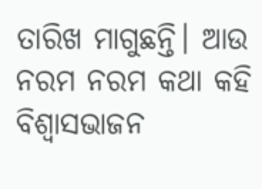ତାରିଖ ମାଗୁଛନ୍ତି। ଆଉ ନରମ ନରମ କଥା କହି ବିଶ୍ୱାସଭାଜନ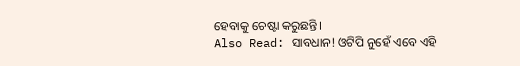ହେବାକୁ ଚେଷ୍ଟା କରୁଛନ୍ତି।
Also Read: ସାବଧାନ! ଓଟିପି ନୁହେଁ ଏବେ ଏହି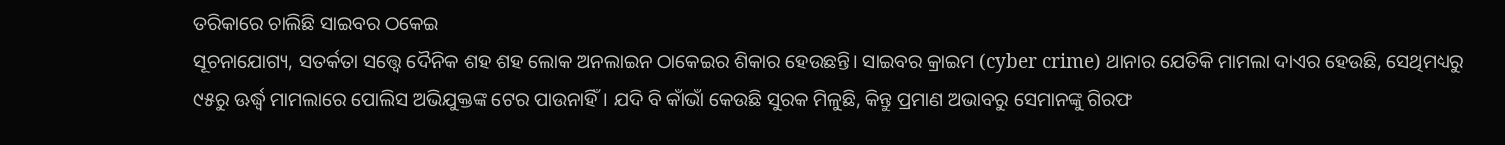ତରିକାରେ ଚାଲିଛି ସାଇବର ଠକେଇ
ସୂଚନାଯୋଗ୍ୟ, ସତର୍କତା ସତ୍ତ୍ୱେ ଦୈନିକ ଶହ ଶହ ଲୋକ ଅନଲାଇନ ଠାକେଇର ଶିକାର ହେଉଛନ୍ତି। ସାଇବର କ୍ରାଇମ (cyber crime) ଥାନାର ଯେତିକି ମାମଲା ଦାଏର ହେଉଛି, ସେଥିମଧ୍ୟରୁ ୯୫ରୁ ଊର୍ଦ୍ଧ୍ୱ ମାମଲାରେ ପୋଲିସ ଅଭିଯୁକ୍ତଙ୍କ ଟେର ପାଉନାହିଁ। ଯଦି ବି କାଁଭାଁ କେଉଛି ସୁରକ ମିଳୁଛି, କିନ୍ତୁ ପ୍ରମାଣ ଅଭାବରୁ ସେମାନଙ୍କୁ ଗିରଫ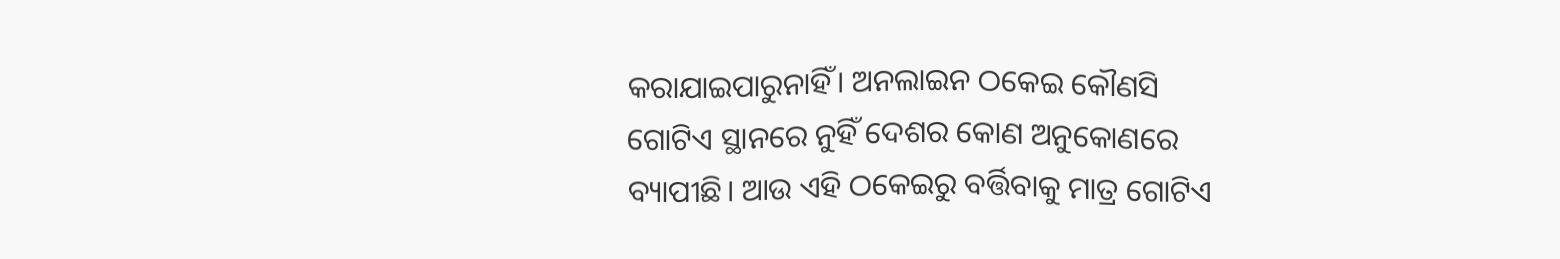କରାଯାଇପାରୁନାହିଁ। ଅନଲାଇନ ଠକେଇ କୌଣସି ଗୋଟିଏ ସ୍ଥାନରେ ନୁହିଁ ଦେଶର କୋଣ ଅନୁକୋଣରେ ବ୍ୟାପୀଛି। ଆଉ ଏହି ଠକେଇରୁ ବର୍ତ୍ତିବାକୁ ମାତ୍ର ଗୋଟିଏ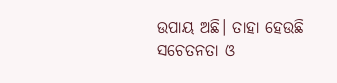ଉପାୟ ଅଛି। ତାହା ହେଉଛି ସଚେତନତା ଓ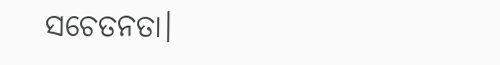ସଚେତନତା।